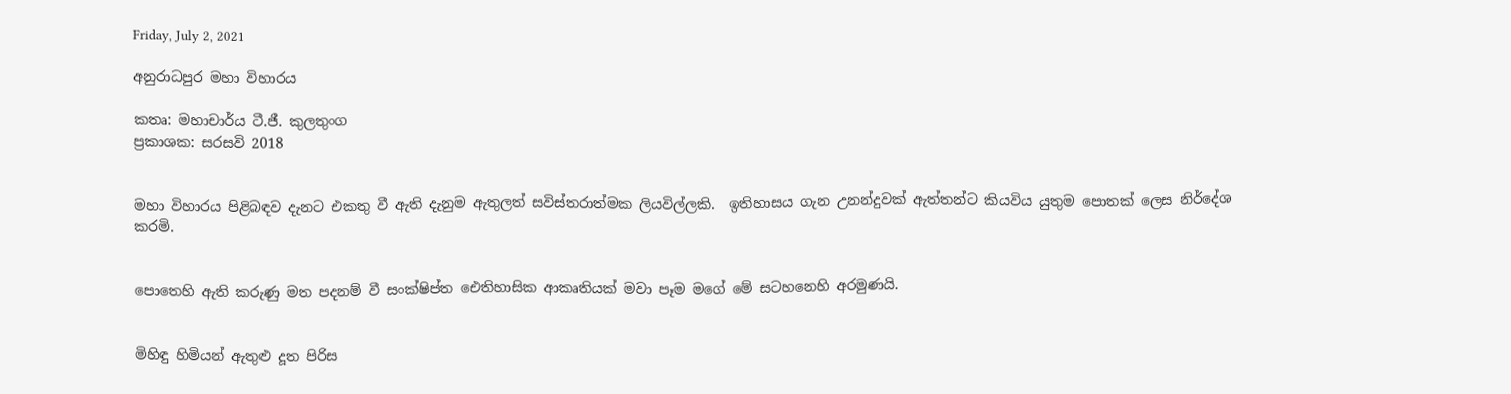Friday, July 2, 2021

අනුරාධපුර මහා විහාරය

කතෘ: මහාචාර්ය ටී.ජී. කුලතුංග
ප්‍රකාශක: සරසවි 2018


මහා විහාරය පිළිබඳව දැනට එකතු වී ඇති දැනුම ඇතුලත් සවිස්තරාත්මක ලියවිල්ලකි.  ඉතිහාසය ගැන උනන්දුවක් ඇත්තන්ට කියවිය යුතුම පොතක් ලෙස නිර්දේශ කරමි.


පොතෙහි ඇති කරුණු මත පදනම් වී සංක්ෂිප්ත ඓතිහාසික ආකෘතියක් මවා පෑම මගේ මේ සටහනෙහි අරමුණයි.


මිහිඳු හිමියන් ඇතුළු දූත පිරිස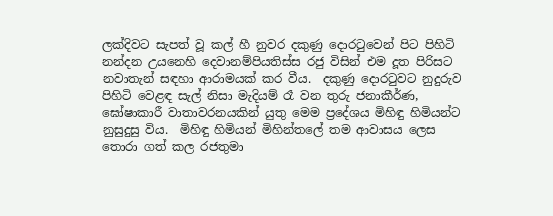ලක්දිවට සැපත් වූ කල් හී නුවර දකුණු දොරටුවෙන් පිට පිහිටි නන්දන උයනෙහි දෙවානම්පියතිස්ස රජු විසින් එම දූත පිරිසට නවාතැන් සඳහා ආරාමයක් කර වීය.  දකුණු දොරටුවට නුදුරුව පිහිටි වෙළඳ සැල් නිසා මැදියම් රෑ වන තුරු ජනාකීර්ණ, ඝෝෂාකාරී වාතාවරනයකින් යුතු මෙම ප්‍රදේශය මිහිඳු හිමියන්ට නුසුදුසු විය.  මිහිඳු හිමියන් මිහින්තලේ තම ආවාසය ලෙස තොරා ගත් කල රජතුමා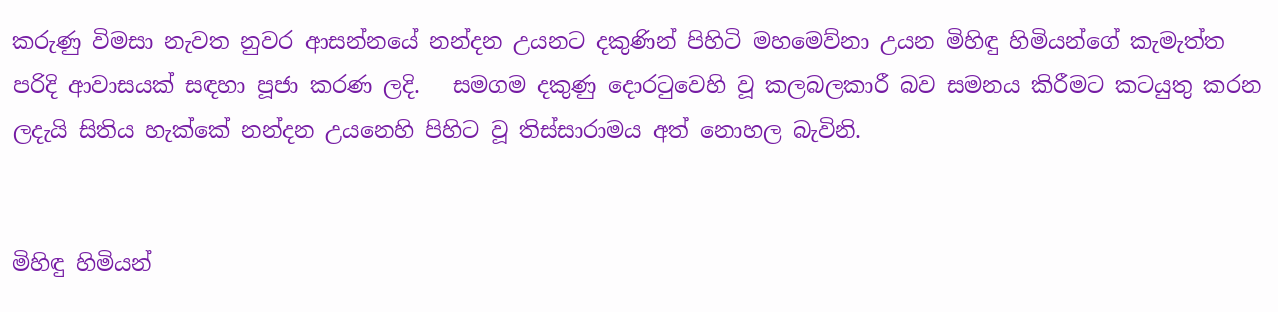කරුණු විමසා නැවත නුවර ආසන්නයේ නන්දන උයනට දකුණින් පිහිටි මහමෙව්නා උයන මිහිඳු හිමියන්ගේ කැමැත්ත පරිදි ආවාසයක් සඳහා පූජා කරණ ලදි.   සමගම දකුණු දොරටුවෙහි වූ කලබලකාරී බව සමනය කිරීමට කටයුතු කරන ලදැයි සිතිය හැක්කේ නන්දන උයනෙහි පිහිට වූ තිස්සාරාමය අත් නොහල බැවිනි.


මිහිඳු හිමියන්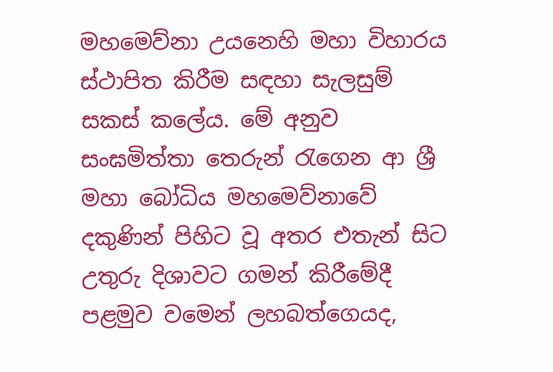මහමෙව්නා උයනෙහි මහා විහාරය ස්ථාපිත කිරීම සඳහා සැලසුම් සකස් කලේය. මේ අනුව සංඝමිත්තා තෙරුන් රැගෙන ආ ශ්‍රී මහා බෝධිය මහමෙව්නාවේ දකුණින් පිහිට වූ අතර එතැන් සිට උතුරු දිශාවට ගමන් කිරීමේදී පළමුව වමෙන් ලහබත්ගෙයද,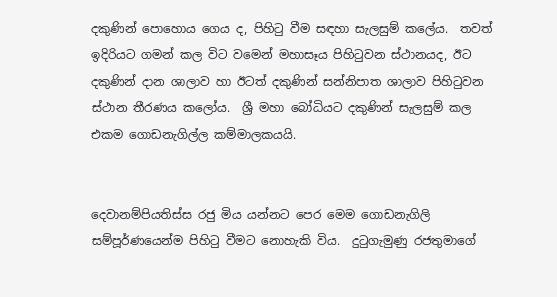දකුණින් පොහොය ගෙය ද, පිහිටු වීම සඳහා සැලසුම් කලේය.  තවත් ඉදිරියට ගමන් කල විට වමෙන් මහාසෑය පිහිටුවන ස්ථානයද, ඊට දකුණින් දාන ශාලාව හා ඊටත් දකුණින් සන්නිපාත ශාලාව පිහිටුවන ස්ථාන තීරණය කලෝය.  ශ්‍රී මහා බෝධියට දකුණින් සැලසුම් කල එකම ගොඩනැගිල්ල කම්මාලකයයි.


දෙවානම්පියතිස්ස රජු මිය යන්නට පෙර මෙම ගොඩනැගිලි සම්පූර්ණයෙන්ම පිහිටු වීමට නොහැකි විය.  දුටුගැමුණු රජතුමාගේ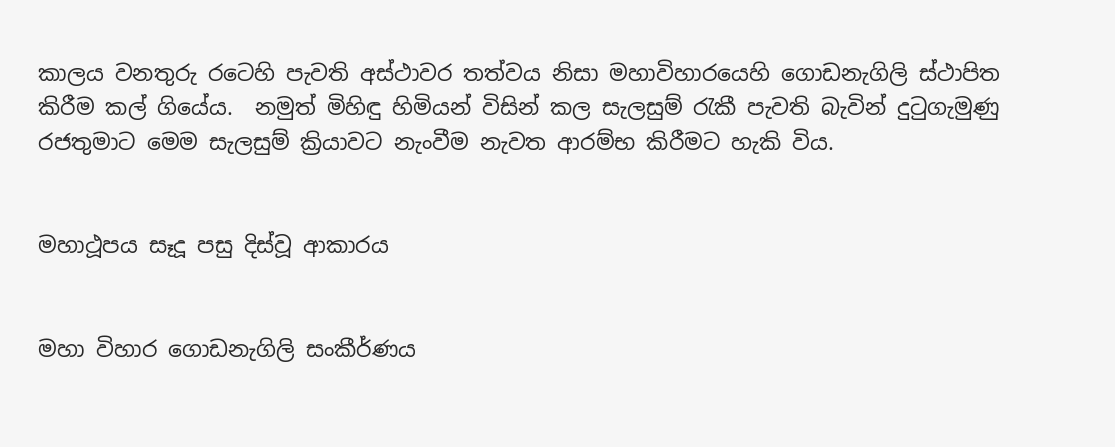කාලය වනතුරු රටෙහි පැවති අස්ථාවර තත්වය නිසා මහාවිහාරයෙහි ගොඩනැගිලි ස්ථාපිත කිරීම කල් ගියේය.  නමුත් මිහිඳු හිමියන් විසින් කල සැලසුම් රැකී පැවති බැවින් දුටුගැමුණු රජතුමාට මෙම සැලසුම් ක්‍රියාවට නැංවීම නැවත ආරම්භ කිරීමට හැකි විය.


මහාථූපය සෑදූ පසු දිස්වූ ආකාරය


මහා විහාර ගොඩනැගිලි සංකීර්ණය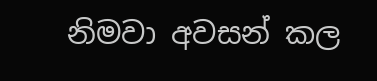නිමවා අවසන් කල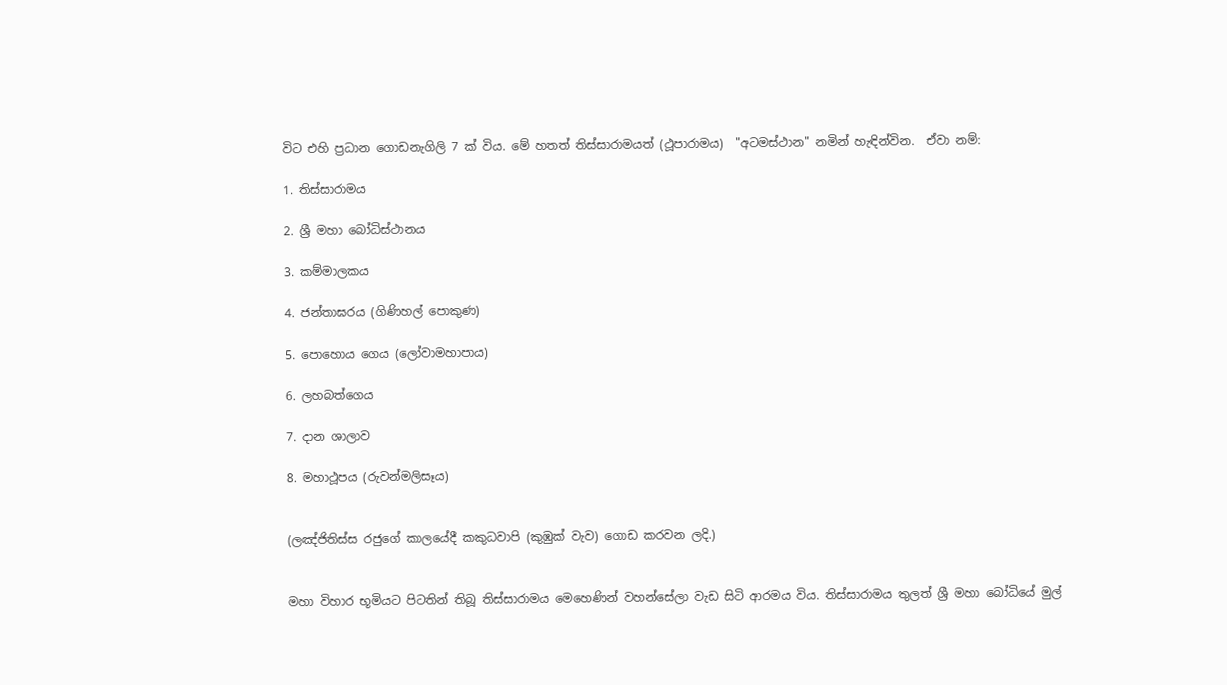විට එහි ප්‍රධාන ගොඩනැගිලි 7 ක් විය. මේ හතත් තිස්සාරාමයත් (ථූපාරාමය)  "අටමස්ථාන" නමින් හැඳින්වින.  ඒවා නම්:

1. තිස්සාරාමය

2. ශ්‍රී මහා බෝධිස්ථානය

3. කම්මාලකය

4. ජන්තාඝරය (ගිණිහල් පොකුණ)

5. පොහොය ගෙය (ලෝවාමහාපාය)

6. ලහබත්ගෙය

7. දාන ශාලාව

8. මහාථූපය (රුවන්මලිසෑය)


(ලඤ්ජිතිස්ස රජුගේ කාලයේදී කකුධවාපි (කුඹුක් වැව) ගොඩ කරවන ලදි.)


මහා විහාර භූමියට පිටතින් තිබූ තිස්සාරාමය මෙහෙණින් වහන්සේලා වැඩ සිටි ආරමය විය. තිස්සාරාමය තුලත් ශ්‍රී මහා බෝධියේ මුල්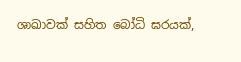ශාඛාවක් සහිත බෝධි ඝරයක්,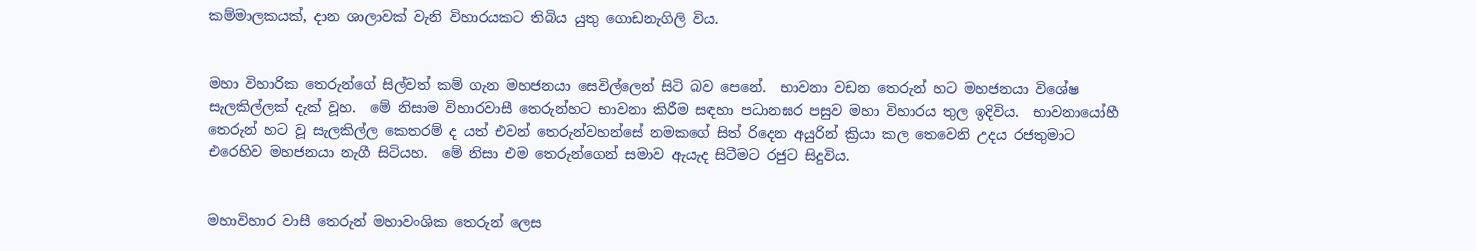කම්මාලකයක්, දාන ශාලාවක් වැනි විහාරයකට තිබිය යුතු ගොඩනැගිලි විය.


මහා විහාරික තෙරුන්ගේ සිල්වත් කම් ගැන මහජනයා සෙවිල්ලෙන් සිටි බව පෙනේ.  භාවනා වඩන තෙරුන් හට මහජනයා විශේෂ සැලකිල්ලක් දැක් වූහ.  මේ නිසාම විහාරවාසී තෙරුන්හට භාවනා කිරීම සඳහා පධානඝර පසුව මහා විහාරය තුල ඉදිවිය.  භාවනායෝහී තෙරුන් හට වූ සැලකිල්ල කෙතරම් ද යත් එවන් තෙරුන්වහන්සේ නමකගේ සිත් රිදෙන අයුරින් ක්‍රියා කල තෙවෙනි උදය රජතුමාට එරෙහිව මහජනයා නැගී සිටියහ.  මේ නිසා එම තෙරුන්ගෙන් සමාව ඇයැද සිටීමට රජුට සිදුවිය.


මහාවිහාර වාසී තෙරුන් මහාවංශික තෙරුන් ලෙස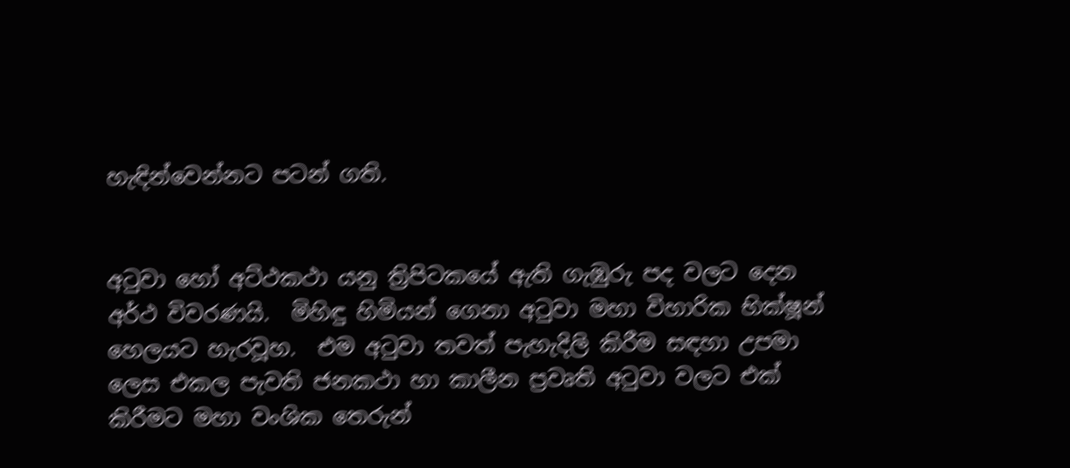හැඳින්වෙන්නට පටන් ගති.


අටුවා හෝ අට්ථකථා යනු ත්‍රිපිටකයේ ඇති ගැඹුරු පද වලට දෙන අර්ථ විවරණයි.  මිහිඳු හිමියන් ගෙනා අටුවා මහා විහාරික භික්ෂූන් හෙලයට හැරවූහ.  එම අටුවා තවත් පැහැදිලි කිරීම සඳහා උපමා ලෙස එකල පැවති ජනකථා හා කාලීන ප්‍රවෘති අටුවා වලට එක් කිරීමට මහා වංශික තෙරුන්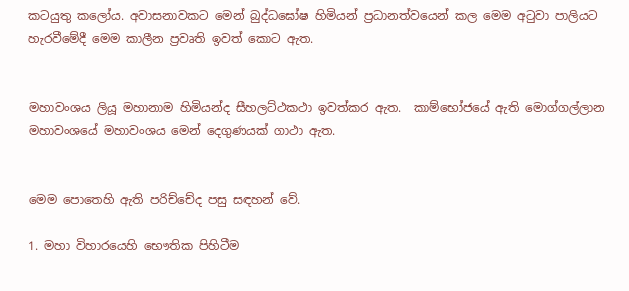කටයුතු කලෝය. අවාසනාවකට මෙන් බුද්ධඝෝෂ හිමියන් ප්‍රධානත්වයෙන් කල මෙම අටුවා පාලියට හැරවීමේදී මෙම කාලීන ප්‍රවෘති ඉවත් කොට ඇත.


මහාවංශය ලියූ මහානාම හිමියන්ද සීහලට්ථකථා ඉවත්කර ඇත.  කාම්භෝජයේ ඇති මොග්ගල්ලාන මහාවංශයේ මහාවංශය මෙන් දෙගුණයක් ගාථා ඇත.


මෙම පොතෙහි ඇති පරිච්චේද පසු සඳහන් වේ.

1. මහා විහාරයෙහි භෞතික පිහිටීම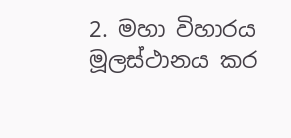2. මහා විහාරය මූලස්ථානය කර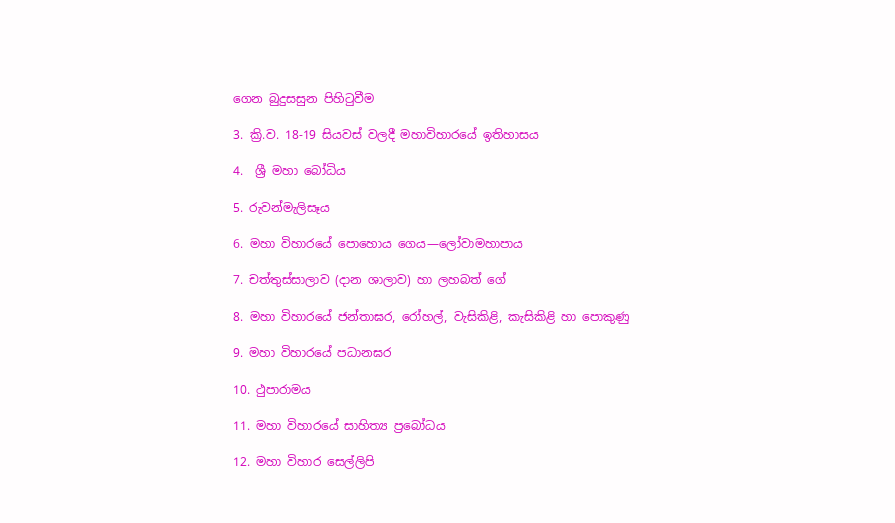ගෙන බුදුසසුන පිහිටුවීම

3. ක්‍රි.ව. 18-19 සියවස් වලදී මහාවිහාරයේ ඉතිහාසය

4.  ශ්‍රී මහා බෝධිය

5. රුවන්මැලිසෑය

6. මහා විහාරයේ පොහොය ගෙය—ලෝවාමහාපාය

7. චත්තුස්සාලාව (දාන ශාලාව) හා ලහබත් ගේ

8. මහා විහාරයේ ජන්තාඝර, රෝහල්, වැසිකිළි, කැසිකිළි හා පොකුණු

9. මහා විහාරයේ පධානඝර

10. ථුපාරාමය

11. මහා විහාරයේ සාහිත්‍ය ප්‍රබෝධය

12. මහා විහාර සෙල්ලිපි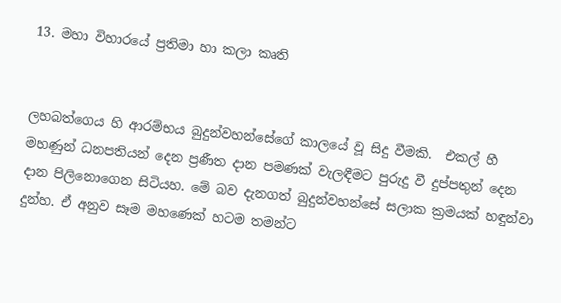13. මහා විහාරයේ ප්‍රතිමා හා කලා කෘති


ලහබත්ගෙය හි ආරම්භය බුදුන්වහන්සේගේ කාලයේ වූ සිදු වීමකි.  එකල් හී මහණුන් ධනපතියන් දෙන ප්‍රණීත දාන පමණක් වැලඳීමට පුරුදු වී දුප්පතුන් දෙන දාන පිලිනොගෙන සිටියහ. මේ බව දැනගත් බුදුන්වහන්සේ සලාක ක්‍රමයක් හඳුන්වා දුන්හ. ඒ අනුව සෑම මහණෙක් හටම තමන්ට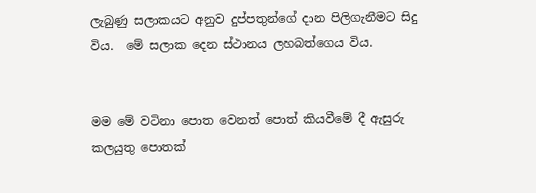ලැබුණු සලාකයට අනුව දුප්පතුන්ගේ දාන පිලිගැනීමට සිදු විය.  මේ සලාක දෙන ස්ථානය ලහබත්ගෙය විය.


මම මේ වටිනා පොත වෙනත් පොත් කියවීමේ දී ඇසුරු කලයුතු පොතක්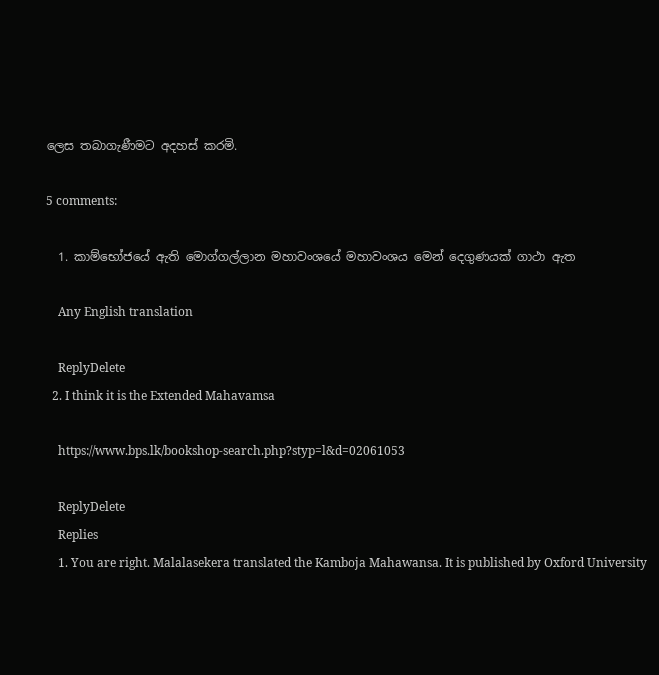ලෙස තබාගැණීමට අදහස් කරමි.

5 comments:

  1. කාම්භෝජයේ ඇති මොග්ගල්ලාන මහාවංශයේ මහාවංශය මෙන් දෙගුණයක් ගාථා ඇත

    Any English translation

    ReplyDelete
  2. I think it is the Extended Mahavamsa

    https://www.bps.lk/bookshop-search.php?styp=l&d=02061053

    ReplyDelete
    Replies
    1. You are right. Malalasekera translated the Kamboja Mahawansa. It is published by Oxford University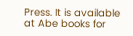Press. It is available at Abe books for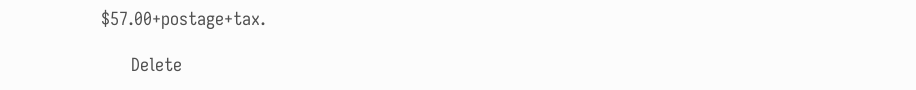$57.00+postage+tax.

      Delete